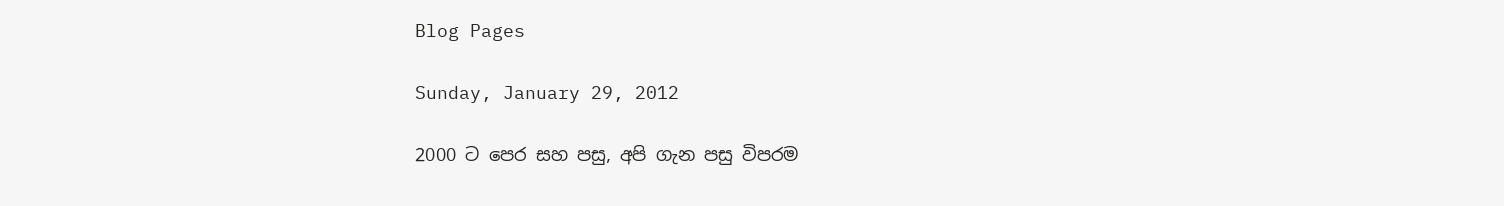Blog Pages

Sunday, January 29, 2012

2000 ට පෙර සහ පසු, අපි ගැන පසු විපරම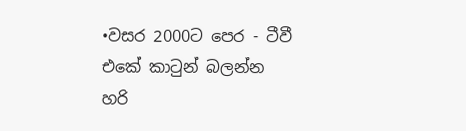•වසර 2000ට පෙර - ටීවී එකේ කාටුන් බලන්න හරි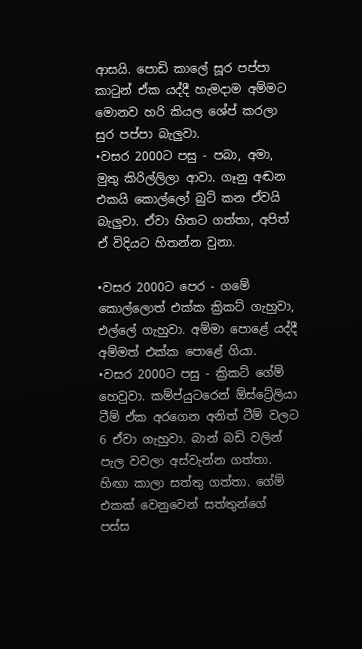ආසයි. පොඩි කාලේ සූර පප්පා කාටුන් ඒක යද්දී හැමදාම අම්මට මොනව හරි කියල ශේප් කරලා සුර පප්පා බැලුවා.
•වසර 2000ට පසු - පබා, අමා, මුතු කිරිල්ලිලා ආවා. ගෑනු අඬන එකයි කොල්ලෝ බුට්‌ කන ඒවයි බැලුවා. ඒවා හිතට ගත්තා, අපිත් ඒ විදියට හිතන්න වුනා.

•වසර 2000ට පෙර - ගමේ කොල්ලොත් එක්ක ක්‍රිකට් ගැහුවා, එල්ලේ ගැහුවා. අම්මා පොළේ යද්දී අම්මත් එක්ක පොළේ ගියා.
•වසර 2000ට පසු - ක්‍රිකට් ගේම් හෙවුවා. කම්ප්යුටරෙන් ඕස්ට්‍රේලියා ටීම් ඒක අරගෙන අනිත් ටීම් වලට 6 ඒවා ගැහුවා. බාන් බඩි වලින් පැල වවලා අස්වැන්න ගත්තා. හිඟා කාලා සත්තු ගත්තා. ගේම් එකක් වෙනුවෙන් සත්තුන්ගේ පස්ස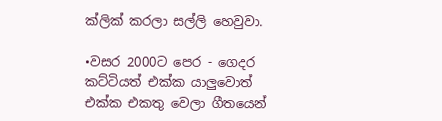ක්ලික් කරලා සල්ලි හෙවුවා.

•වසර 2000ට පෙර - ගෙදර කට්ටියත් එක්ක යාලුවොත් එක්ක එකතු වෙලා ගීතයෙන්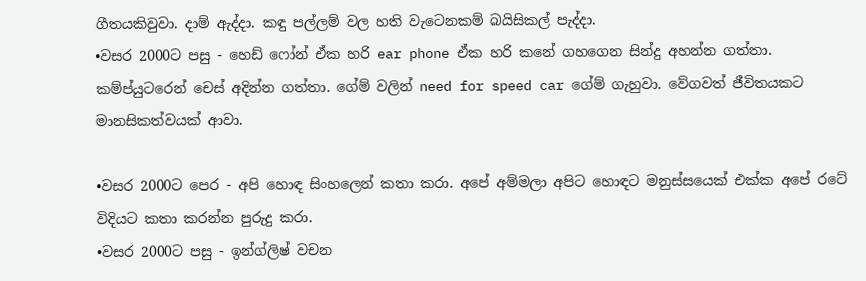ගීතයකිවුවා. දාම් ඇද්දා. කඳු පල්ලම් වල හති වැටෙනකම් බයිසිකල් පැද්දා.
•වසර 2000ට පසු - හෙඩ් ෆෝන් ඒක හරි ear phone ඒක හරි කනේ ගහගෙන සින්දු අහන්න ගත්තා. කම්ප්යුටරෙන් චෙස් අදින්න ගත්තා. ගේම් වලින් need for speed car ගේම් ගැහුවා. වේගවත් ජීවිතයකට මානසිකත්වයක් ආවා.

•වසර 2000ට පෙර - අපි හොඳ සිංහලෙන් කතා කරා. අපේ අම්මලා අපිට හොඳට මනුස්සයෙක් එක්ක අපේ රටේ විදියට කතා කරන්න පුරුදු කරා.
•වසර 2000ට පසු - ඉන්ග්ලිෂ් වචන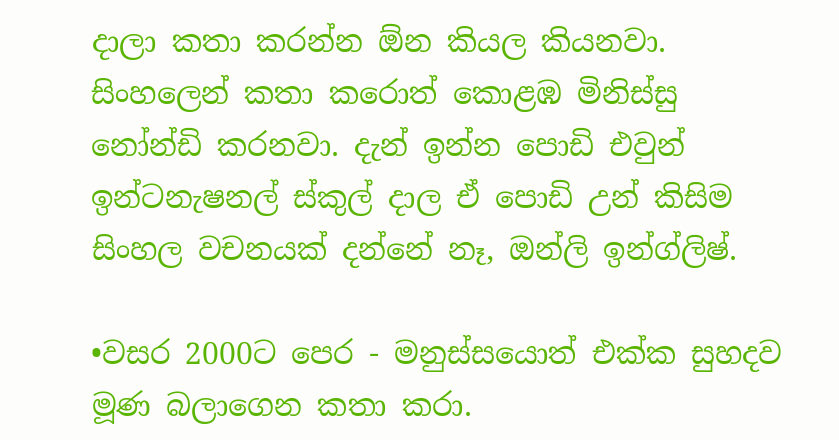දාලා කතා කරන්න ඕන කියල කියනවා. සිංහලෙන් කතා කරොත් කොළඹ මිනිස්සු නෝන්ඩි කරනවා. දැන් ඉන්න පොඩි එවුන් ඉන්ටනැෂනල් ස්කුල් දාල ඒ පොඩි උන් කිසිම සිංහල වචනයක් දන්නේ නෑ, ඔන්ලි ඉන්ග්ලිෂ්.

•වසර 2000ට පෙර - මනුස්සයොත් එක්ක සුහදව මූණ බලාගෙන කතා කරා.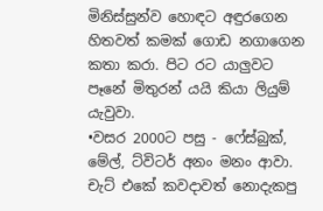මිනිස්සුන්ව හොඳට අඳුරගෙන හිතවත් කමක් ගොඩ නගාගෙන කතා කරා. පිට රට යාලුවට පෑනේ මිතුරන් යයි කියා ලියුම් යැවුවා.
•වසර 2000ට පසු - ෆේස්බුක්, මේල්, ට්විටර් අනං මනං ආවා. චැට් එකේ කවදාවත් නොදැකපු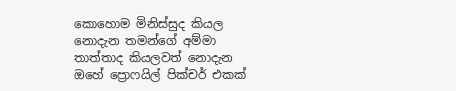කොහොම මිනිස්සුද කියල නොදැන තමන්ගේ අම්මා තාත්තාද කියලවත් නොදැන ඔහේ ප්‍රොෆයිල් පික්චර් එකක්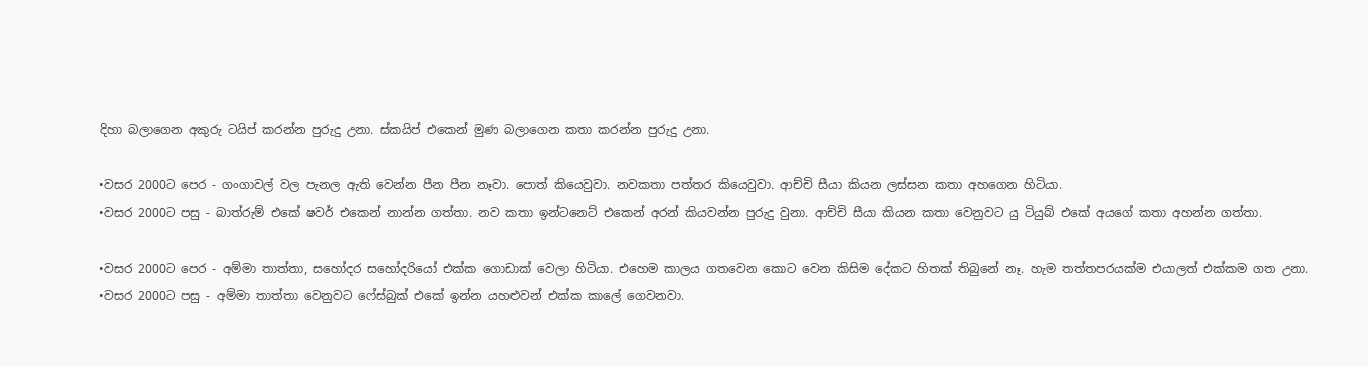දිහා බලාගෙන අකුරු ටයිප් කරන්න පුරුදු උනා. ස්කයිප් එකෙන් මුණ බලාගෙන කතා කරන්න පුරුදු උනා.

•වසර 2000ට පෙර - ගංගාවල් වල පැනල ඇති වෙන්න පීන පීන නෑවා. පොත් කියෙවුවා. නවකතා පත්තර කියෙවුවා. ආච්චි සීයා කියන ලස්සන කතා අහගෙන හිටියා.
•වසර 2000ට පසු - බාත්රුම් එකේ ෂවර් එකෙන් නාන්න ගත්තා. නව කතා ඉන්ටනෙට් එකෙන් අරන් කියවන්න පුරුදු වුනා. ආච්චි සීයා කියන කතා වෙනුවට යු ටියුබ් එකේ අයගේ කතා අහන්න ගත්තා.

•වසර 2000ට පෙර - අම්මා තාත්තා, සහෝදර සහෝදරියෝ එක්ක ගොඩාක් වෙලා හිටියා. එහෙම කාලය ගතවෙන කොට වෙන කිසිම දේකට හිතක් තිබුනේ නෑ. හැම තත්තපරයක්ම එයාලත් එක්කම ගත උනා.
•වසර 2000ට පසු - අම්මා තාත්තා වෙනුවට ෆේස්බුක් එකේ ඉන්න යහළුවන් එක්ක කාලේ ගෙවනවා.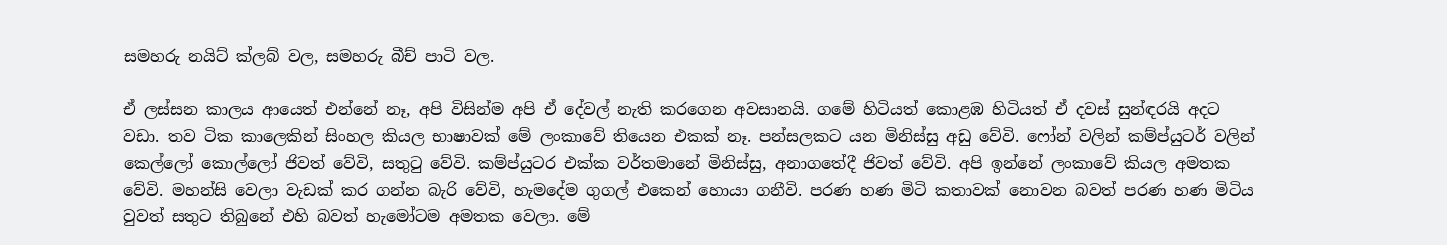සමහරු නයිට් ක්ලබ් වල, සමහරු බීච් පාටි වල.

ඒ ලස්සන කාලය ආයෙත් එන්නේ නෑ, අපි විසින්ම අපි ඒ දේවල් නැති කරගෙන අවසානයි. ගමේ හිටියත් කොළඹ හිටියත් ඒ දවස් සුන්ඳරයි අදට වඩා. තව ටික කාලෙකින් සිංහල කියල භාෂාවක් මේ ලංකාවේ තියෙන එකක් නෑ. පන්සලකට යන මිනිස්සු අඩු වේවි. ෆෝන් වලින් කම්ප්යුටර් වලින් කෙල්ලෝ කොල්ලෝ ජිවත් වේවි, සතුටු වේවි. කම්ප්යුටර එක්ක වර්තමානේ මිනිස්සු, අනාගතේදී ජිවත් වේවි. අපි ඉන්නේ ලංකාවේ කියල අමතක වේවි. මහන්සි වෙලා වැඩක් කර ගන්න බැරි වේවි, හැමදේම ගුගල් එකෙන් හොයා ගනීවි. පරණ හණ මිටි කතාවක් නොවන බවත් පරණ හණ මිටිය වුවත් සතුට තිබුනේ එහි බවත් හැමෝටම අමතක වෙලා. මේ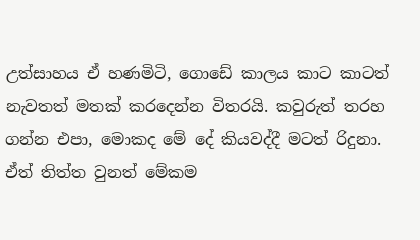උත්සාහය ඒ හණමිටි, ගොඩේ කාලය කාට කාටත් නැවතත් මතක් කරදෙන්න විතරයි. කවුරුත් තරහ ගන්න එපා, මොකද මේ දේ කියවද්දී මටත් රිදුනා. ඒත් තිත්ත වුනත් මේකම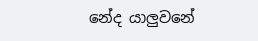නේද යාලුවනේ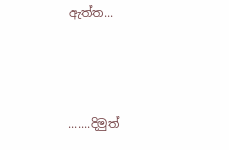ඇත්ත...



.......දිමුත්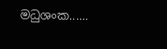මධුශංක......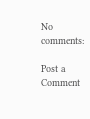No comments:

Post a Comment